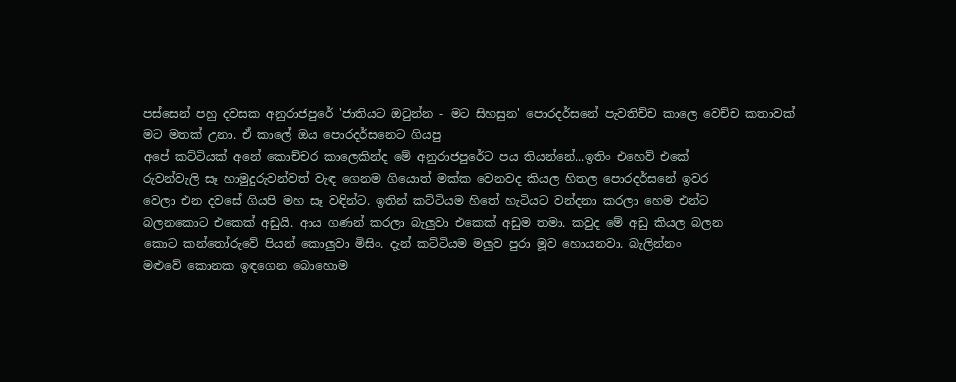පස්සෙන් පහු දවසක අනුරාජපුරේ 'ජාතියට ඔටුන්න - මට සිහසුන' පොරදර්සනේ පැවතිච්ච කාලෙ වෙච්ච කතාවක් මට මතක් උනා. ඒ කාලේ ඔය පොරදර්සනෙට ගියපු
අපේ කට්ටියක් අනේ කොච්චර කාලෙකින්ද මේ අනුරාජපුරේට පය තියන්නේ...ඉතිං එහෙව් එකේ
රුවන්වැලි සෑ හාමුදුරුවන්වත් වැඳ ගෙනම ගියොත් මක්ක වෙනවද කියල හිතල පොරදර්සනේ ඉවර
වෙලා එන දවසේ ගියපි මහ සෑ වඳින්ට. ඉතින් කට්ටියම හිතේ හැටියට වන්දනා කරලා හෙම එන්ට
බලනකොට එකෙක් අඩුයි. ආය ගණන් කරලා බැලුවා එකෙක් අඩුම තමා. කවුද මේ අඩු කියල බලන
කොට කන්තෝරුවේ පියන් කොලුවා මිසිං. දැන් කට්ටියම මලුව පුරා මූව හොයනවා. බැලින්නං
මළුවේ කොනක ඉඳගෙන බොහොම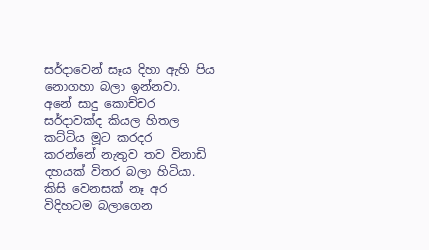සර්දාවෙන් සෑය දිහා ඇහි පිය නොගහා බලා ඉන්නවා.
අනේ සාදු කොච්චර සර්දාවක්ද කියල හිතල කට්ටිය මූට කරදර
කරන්නේ නැතුව තව විනාඩි දහයක් විතර බලා හිටියා. කිසි වෙනසක් නෑ අර විදිහටම බලාගෙන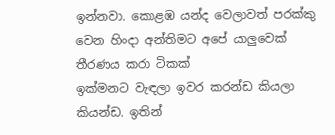ඉන්නවා. කොළඹ යන්ද වෙලාවත් පරක්කු වෙන හිංදා අන්තිමට අපේ යාලුවෙක් තීරණය කරා ටිකක්
ඉක්මනට වැඳලා ඉවර කරන්ඩ කියලා කියන්ඩ. ඉතින්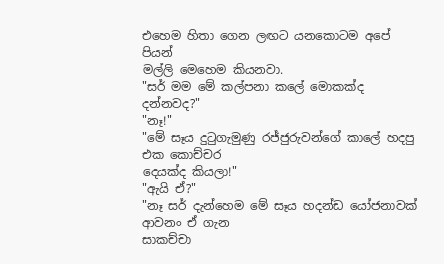එහෙම හිතා ගෙන ලඟට යනකොටම අපේ පියන්
මල්ලි මෙහෙම කියනවා.
"සර් මම මේ කල්පනා කලේ මොකක්ද දන්නවද?"
"නෑ!"
"මේ සෑය දුටුගැමුණු රජ්ජුරුවන්ගේ කාලේ හදපු එක කොච්චර
දෙයක්ද කියලා!"
"ඇයි ඒ?"
"නෑ සර් දැන්හෙම මේ සෑය හදන්ඩ යෝජනාවක් ආවනං ඒ ගැන
සාකච්චා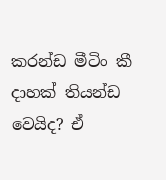කරන්ඩ මීටිං කී දාහක් තියන්ඩ වෙයිද? ඒ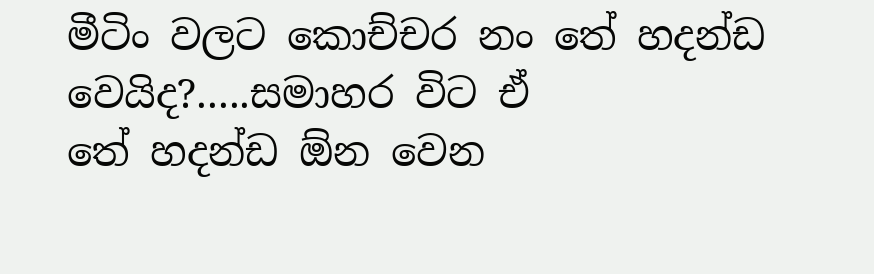මීටිං වලට කොච්චර නං තේ හදන්ඩ වෙයිද?.....සමාහර විට ඒ
තේ හදන්ඩ ඕන වෙන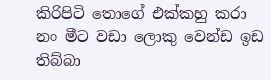කිරිපිටි තොගේ එක්කහු කරා නං මීට වඩා ලොකු වෙන්ඩ ඉඩ තිබ්බා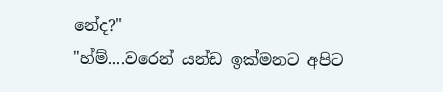නේද?"
"හ්ම්....වරෙන් යන්ඩ ඉක්මනට අපිට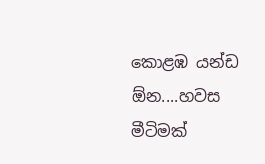කොළඹ යන්ඩ ඕන....හවස
මීටිමක්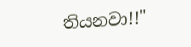තියනවා!!"